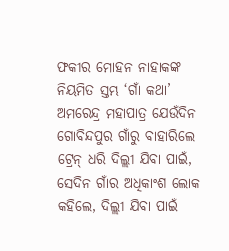ଫକୀର ମୋହନ ନାହାକଙ୍କ ନିୟମିତ ସ୍ତମ୍ଭ ‘ଗାଁ କଥା’
ଅମରେନ୍ଦ୍ର ମହାପାତ୍ର ଯେଉଁଦିନ ଗୋବିନ୍ଦପୁର ଗାଁରୁ ବାହାରିଲେ ଟ୍ରେନ୍ ଧରି ଦିଲ୍ଲୀ ଯିବା ପାଇଁ, ସେଦିନ ଗାଁର ଅଧିକାଂଶ ଲୋକ କହିଲେ, ଦିଲ୍ଲୀ ଯିବା ପାଇଁ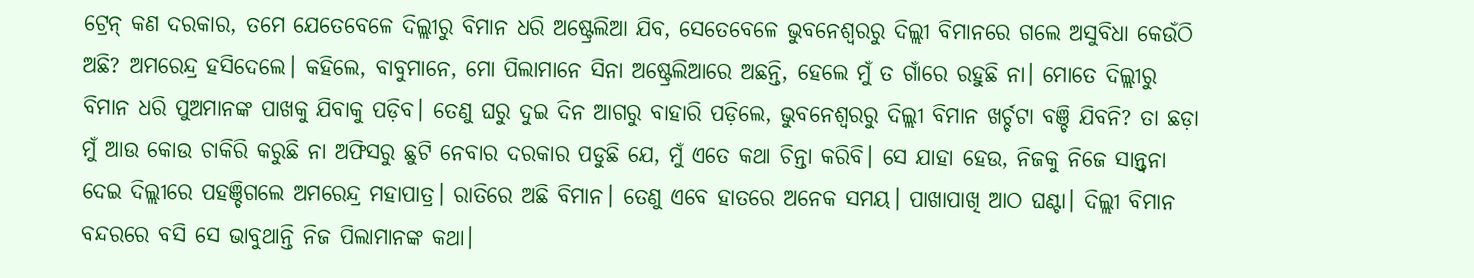ଟ୍ରେନ୍ କଣ ଦରକାର, ତମେ ଯେତେବେଳେ ଦିଲ୍ଲୀରୁ ବିମାନ ଧରି ଅଷ୍ଟ୍ରେଲିଆ ଯିବ, ସେତେବେଳେ ଭୁବନେଶ୍ୱରରୁ ଦିଲ୍ଲୀ ବିମାନରେ ଗଲେ ଅସୁବିଧା କେଉଁଠି ଅଛି? ଅମରେନ୍ଦ୍ର ହସିଦେଲେ। କହିଲେ, ବାବୁମାନେ, ମୋ ପିଲାମାନେ ସିନା ଅଷ୍ଟ୍ରେଲିଆରେ ଅଛନ୍ତି, ହେଲେ ମୁଁ ତ ଗାଁରେ ରହୁଛି ନା। ମୋତେ ଦିଲ୍ଲୀରୁ ବିମାନ ଧରି ପୁଅମାନଙ୍କ ପାଖକୁ ଯିବାକୁ ପଡ଼ିବ। ତେଣୁ ଘରୁ ଦୁଇ ଦିନ ଆଗରୁ ବାହାରି ପଡ଼ିଲେ, ଭୁବନେଶ୍ୱରରୁ ଦିଲ୍ଲୀ ବିମାନ ଖର୍ଚ୍ଚଟା ବଞ୍ଚି ଯିବନି? ତା ଛଡ଼ା ମୁଁ ଆଉ କୋଉ ଚାକିରି କରୁଛି ନା ଅଫିସରୁ ଛୁଟି ନେବାର ଦରକାର ପଡୁଛି ଯେ, ମୁଁ ଏତେ କଥା ଚିନ୍ତା କରିବି। ସେ ଯାହା ହେଉ, ନିଜକୁ ନିଜେ ସାନ୍ତ୍ୱନା ଦେଇ ଦିଲ୍ଲୀରେ ପହଞ୍ଚିଗଲେ ଅମରେନ୍ଦ୍ର ମହାପାତ୍ର। ରାତିରେ ଅଛି ବିମାନ। ତେଣୁ ଏବେ ହାତରେ ଅନେକ ସମୟ। ପାଖାପାଖି ଆଠ ଘଣ୍ଟା। ଦିଲ୍ଲୀ ବିମାନ ବନ୍ଦରରେ ବସି ସେ ଭାବୁଥାନ୍ତି ନିଜ ପିଲାମାନଙ୍କ କଥା।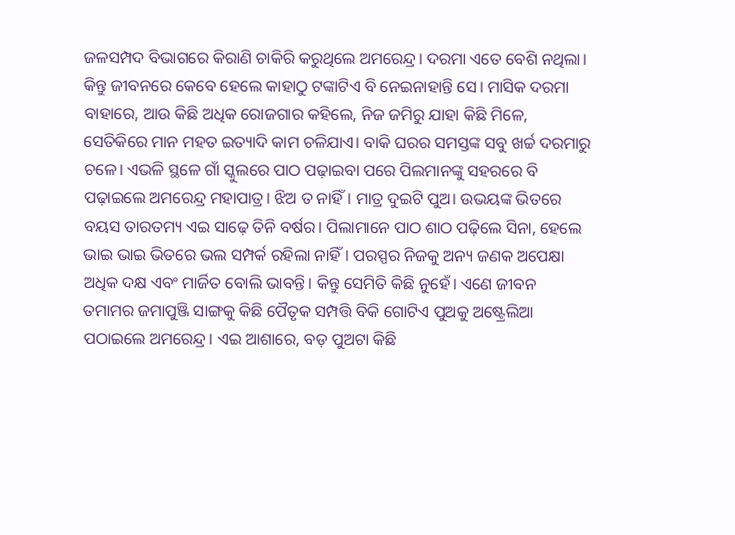ଜଳସମ୍ପଦ ବିଭାଗରେ କିରାଣି ଚାକିରି କରୁଥିଲେ ଅମରେନ୍ଦ୍ର। ଦରମା ଏତେ ବେଶି ନଥିଲା। କିନ୍ତୁ ଜୀବନରେ କେବେ ହେଲେ କାହାଠୁ ଟଙ୍କାଟିଏ ବି ନେଇନାହାନ୍ତି ସେ। ମାସିକ ଦରମା ବାହାରେ, ଆଉ କିଛି ଅଧିକ ରୋଜଗାର କହିଲେ, ନିଜ ଜମିରୁ ଯାହା କିଛି ମିଳେ, ସେତିକିରେ ମାନ ମହତ ଇତ୍ୟାଦି କାମ ଚଳିଯାଏ। ବାକି ଘରର ସମସ୍ତଙ୍କ ସବୁ ଖର୍ଚ୍ଚ ଦରମାରୁ ଚଳେ। ଏଭଳି ସ୍ଥଳେ ଗାଁ ସ୍କୁଲରେ ପାଠ ପଢ଼ାଇବା ପରେ ପିଲମାନଙ୍କୁ ସହରରେ ବି ପଢ଼ାଇଲେ ଅମରେନ୍ଦ୍ର ମହାପାତ୍ର। ଝିଅ ତ ନାହିଁ। ମାତ୍ର ଦୁଇଟି ପୁଅ। ଉଭୟଙ୍କ ଭିତରେ ବୟସ ତାରତମ୍ୟ ଏଇ ସାଢ଼େ ତିନି ବର୍ଷର। ପିଲାମାନେ ପାଠ ଶାଠ ପଢ଼ିଲେ ସିନା, ହେଲେ ଭାଇ ଭାଇ ଭିତରେ ଭଲ ସମ୍ପର୍କ ରହିଲା ନାହିଁ। ପରସ୍ପର ନିଜକୁ ଅନ୍ୟ ଜଣକ ଅପେକ୍ଷା ଅଧିକ ଦକ୍ଷ ଏବଂ ମାର୍ଜିତ ବୋଲି ଭାବନ୍ତି। କିନ୍ତୁ ସେମିତି କିଛି ନୁହେଁ। ଏଣେ ଜୀବନ ତମାମର ଜମାପୁଞ୍ଜି ସାଙ୍ଗକୁ କିଛି ପୈତୃକ ସମ୍ପତ୍ତି ବିକି ଗୋଟିଏ ପୁଅକୁ ଅଷ୍ଟ୍ରେଲିଆ ପଠାଇଲେ ଅମରେନ୍ଦ୍ର। ଏଇ ଆଶାରେ, ବଡ଼ ପୁଅଟା କିଛି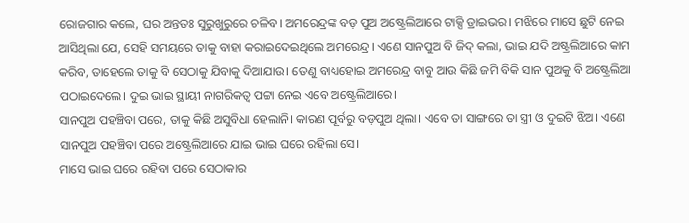ରୋଜଗାର କଲେ, ଘର ଅନ୍ତତଃ ସୁରୁଖୁରୁରେ ଚଳିବ। ଅମରେନ୍ଦ୍ରଙ୍କ ବଡ଼ ପୁଅ ଅଷ୍ଟ୍ରେଲିଆରେ ଟାକ୍ସି ଡ୍ରାଇଭର। ମଝିରେ ମାସେ ଛୁଟି ନେଇ ଆସିଥିଲା ଯେ, ସେହି ସମୟରେ ତାକୁ ବାହା କରାଇଦେଇଥିଲେ ଅମରେନ୍ଦ୍ର। ଏଣେ ସାନପୁଅ ବି ଜିଦ୍ କଲା, ଭାଇ ଯଦି ଅଷ୍ଟ୍ରଲିଆରେ କାମ କରିବ, ତାହେଲେ ତାକୁ ବି ସେଠାକୁ ଯିବାକୁ ଦିଆଯାଉ। ତେଣୁ ବାଧ୍ୟହୋଇ ଅମରେନ୍ଦ୍ର ବାବୁ ଆଉ କିଛି ଜମି ବିକି ସାନ ପୁଅକୁ ବି ଅଷ୍ଟ୍ରେଲିଆ ପଠାଇଦେଲେ। ଦୁଇ ଭାଇ ସ୍ଥାୟୀ ନାଗରିକତ୍ୱ ପଟ୍ଟା ନେଇ ଏବେ ଅଷ୍ଟ୍ରେଲିଆରେ।
ସାନପୁଅ ପହଞ୍ଚିବା ପରେ, ତାକୁ କିଛି ଅସୁବିଧା ହେଲାନି। କାରଣ ପୂର୍ବରୁ ବଡ଼ପୁଅ ଥିଲା। ଏବେ ତା ସାଙ୍ଗରେ ତା ସ୍ତ୍ରୀ ଓ ଦୁଇଟି ଝିଅ। ଏଣେ ସାନପୁଅ ପହଞ୍ଚିବା ପରେ ଅଷ୍ଟ୍ରେଲିଆରେ ଯାଇ ଭାଇ ଘରେ ରହିଲା ସେ।
ମାସେ ଭାଇ ଘରେ ରହିବା ପରେ ସେଠାକାର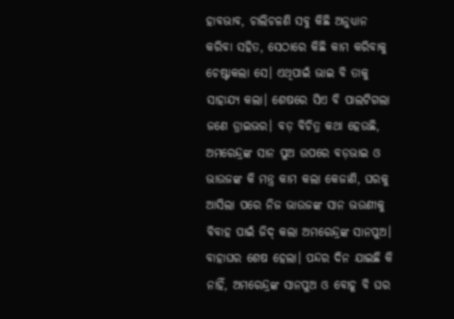ହାବଭାବ, ଚାଲିଚଳଣି ସବୁ କିଛି ଅନୁଧ୍ୟାନ କରିବା ସହିତ, ସେଠାରେ କିଛି କାମ କରିବାକୁ ଚେଷ୍ଟାକଲା ସେ। ଏଥିପାଇଁ ଭାଇ ବି ତାକୁ ସାହାଯ୍ୟ କଲା। ଶେଷରେ ସିଏ ବି ପାଲଟିଗଲା ଜଣେ ଡ୍ରାଇଭର। ବଡ଼ ବିଚିତ୍ର କଥା ହେଉଛି, ଅମରେନ୍ଦ୍ରଙ୍କ ସାନ ପୁଅ ଉପରେ ବଡ଼ଭାଇ ଓ ଭାଉଜଙ୍କ କି ମନ୍ତ୍ର କାମ କଲା କେଜାଣି, ଘରକୁ ଆସିଲା ପରେ ନିଜ ଭାଉଜଙ୍କ ସାନ ଭଉଣୀକୁ ବିବାହ ପାଇଁ ଜିଦ୍ କଲା ଅମରେନ୍ଦ୍ରଙ୍କ ସାନପୁଅ। ବାହାଘର ଶେଷ ହେଲା। ପନ୍ଦର ଦିନ ଯାଇଛି କି ନାହିଁ, ଅମରେନ୍ଦ୍ରଙ୍କ ସାନପୁଅ ଓ ବୋହୂ ବି ଘର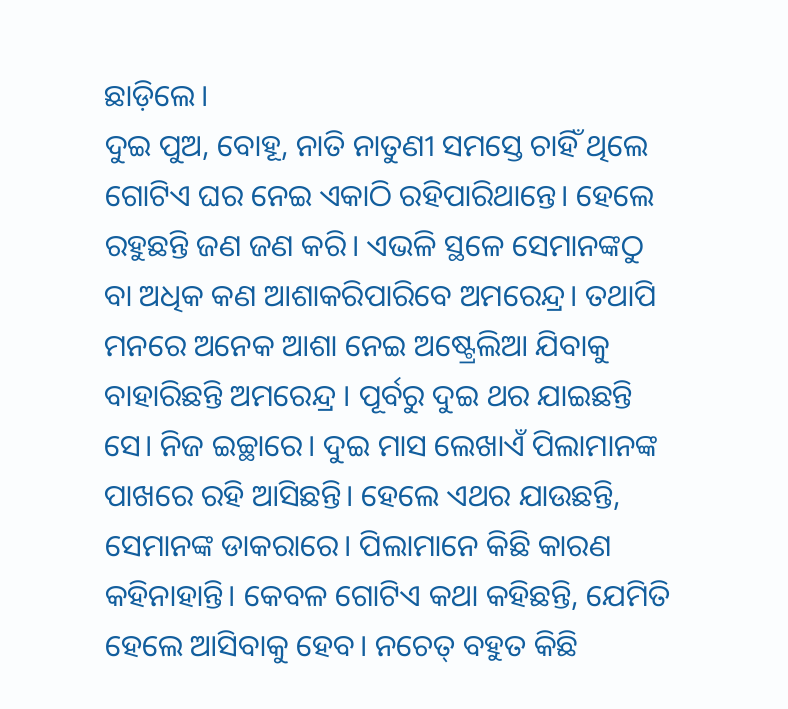ଛାଡ଼ିଲେ।
ଦୁଇ ପୁଅ, ବୋହୂ, ନାତି ନାତୁଣୀ ସମସ୍ତେ ଚାହିଁ ଥିଲେ ଗୋଟିଏ ଘର ନେଇ ଏକାଠି ରହିପାରିଥାନ୍ତେ। ହେଲେ ରହୁଛନ୍ତି ଜଣ ଜଣ କରି। ଏଭଳି ସ୍ଥଳେ ସେମାନଙ୍କଠୁ ବା ଅଧିକ କଣ ଆଶାକରିପାରିବେ ଅମରେନ୍ଦ୍ର। ତଥାପି ମନରେ ଅନେକ ଆଶା ନେଇ ଅଷ୍ଟ୍ରେଲିଆ ଯିବାକୁ ବାହାରିଛନ୍ତି ଅମରେନ୍ଦ୍ର । ପୂର୍ବରୁ ଦୁଇ ଥର ଯାଇଛନ୍ତି ସେ। ନିଜ ଇଚ୍ଛାରେ। ଦୁଇ ମାସ ଲେଖାଏଁ ପିଲାମାନଙ୍କ ପାଖରେ ରହି ଆସିଛନ୍ତି। ହେଲେ ଏଥର ଯାଉଛନ୍ତି, ସେମାନଙ୍କ ଡାକରାରେ। ପିଲାମାନେ କିଛି କାରଣ କହିନାହାନ୍ତି। କେବଳ ଗୋଟିଏ କଥା କହିଛନ୍ତି, ଯେମିତି ହେଲେ ଆସିବାକୁ ହେବ। ନଚେତ୍ ବହୁତ କିଛି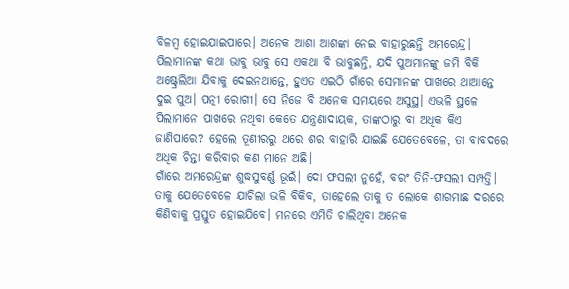ବିଳମ୍ବ ହୋଇଯାଇପାରେ। ଅନେକ ଆଶା ଆଶଙ୍କା ନେଇ ବାହାରୁଛନ୍ତି ଅମରେନ୍ଦ୍ର।
ପିଲାମାନଙ୍କ କଥା ଭାବୁ ଭାବୁ ସେ ଏକଥା ବି ଭାବୁଛନ୍ତି, ଯଦି ପୁଅମାନଙ୍କୁ ଜମି ବିକି ଅଷ୍ଟ୍ରେଲିଆ ଯିବାକୁ ଦେଇନଥାନ୍ତେ, ହୁଏତ ଏଇଠି ଗାଁରେ ସେମାନଙ୍କ ପାଖରେ ଥାଆନ୍ତେ ଦୁଇ ପୁଅ। ପତ୍ନୀ ରୋଗୀ। ସେ ନିଜେ ବି ଅନେକ ସମୟରେ ଅସୁସ୍ଥ। ଏଭଳି ସ୍ଥଳେ ପିଲାମାନେ ପାଖରେ ନଥିବା କେତେ ଯନ୍ତ୍ରଣାଦାୟକ, ତାଙ୍କଠାରୁ ବା ଅଧିକ କିଏ ଜାଣିପାରେ? ହେଲେ ତୂଣୀରରୁ ଥରେ ଶର ବାହାରି ଯାଇଛି ଯେତେବେଳେ, ତା ବାବଦରେ ଅଧିକ ଚିନ୍ତା କରିବାର କଣ ମାନେ ଅଛି।
ଗାଁରେ ଅମରେନ୍ଦ୍ରଙ୍କ ଶୁଦ୍ଧସୁବର୍ଣ୍ଣ ଭୂଇଁ। ଦୋ ଫସଲୀ ନୁହେଁ, ବରଂ ତିନି-ଫସଲୀ ସମ୍ପତ୍ତି। ତାକୁ ଯେତେବେଳେ ଯାଚିଲା ଭଳି ବିକିବ, ତାହେଲେ ତାକୁ ତ ଲୋକେ ଶାଗମାଛ ଦରରେ କିଣିବାକୁ ପ୍ରସ୍ତୁତ ହୋଇଯିବେ। ମନରେ ଏମିତି ଚାଲିଥିବା ଅନେକ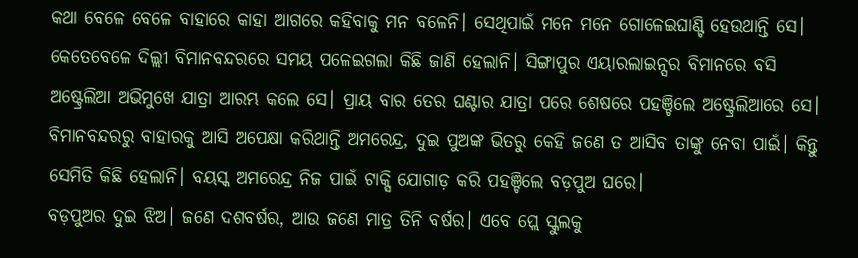କଥା ବେଳେ ବେଳେ ବାହାରେ କାହା ଆଗରେ କହିବାକୁ ମନ ବଳେନି। ସେଥିପାଇଁ ମନେ ମନେ ଗୋଳେଇଘାଣ୍ଟି ହେଉଥାନ୍ତି ସେ। କେତେବେଳେ ଦିଲ୍ଲୀ ବିମାନବନ୍ଦରରେ ସମୟ ପଳେଇଗଲା କିଛି ଜାଣି ହେଲାନି। ସିଙ୍ଗାପୁର ଏୟାରଲାଇନ୍ସର ବିମାନରେ ବସି ଅଷ୍ଟ୍ରେଲିଆ ଅଭିମୁଖେ ଯାତ୍ରା ଆରମ୍ଭ କଲେ ସେ। ପ୍ରାୟ ବାର ତେର ଘଣ୍ଟାର ଯାତ୍ରା ପରେ ଶେଷରେ ପହଞ୍ଚିଲେ ଅଷ୍ଟ୍ରେଲିଆରେ ସେ। ବିମାନବନ୍ଦରରୁ ବାହାରକୁ ଆସି ଅପେକ୍ଷା କରିଥାନ୍ତି ଅମରେନ୍ଦ୍ର, ଦୁଇ ପୁଅଙ୍କ ଭିତରୁ କେହି ଜଣେ ତ ଆସିବ ତାଙ୍କୁ ନେବା ପାଇଁ। କିନ୍ତୁ ସେମିତି କିଛି ହେଲାନି। ବୟସ୍କ ଅମରେନ୍ଦ୍ର ନିଜ ପାଇଁ ଟାକ୍ସି ଯୋଗାଡ଼ କରି ପହଞ୍ଚିଲେ ବଡ଼ପୁଅ ଘରେ।
ବଡ଼ପୁଅର ଦୁଇ ଝିଅ। ଜଣେ ଦଶବର୍ଷର, ଆଉ ଜଣେ ମାତ୍ର ତିନି ବର୍ଷର। ଏବେ ପ୍ଲେ ସ୍କୁଲକୁ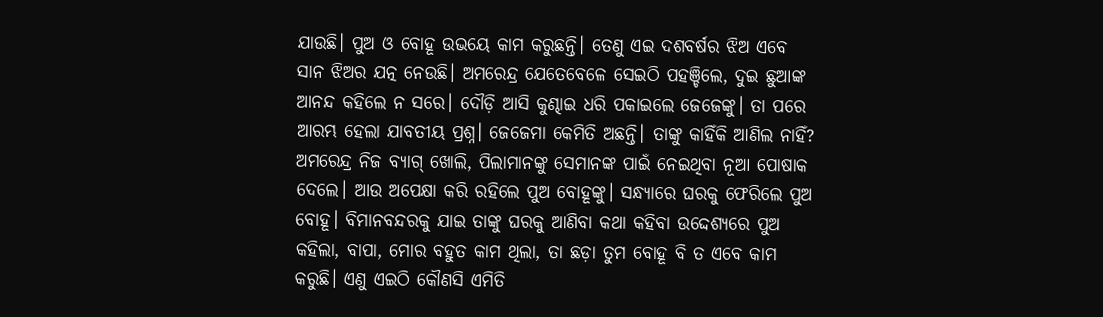ଯାଉଛି। ପୁଅ ଓ ବୋହୂ ଉଭୟେ କାମ କରୁଛନ୍ତି। ତେଣୁ ଏଇ ଦଶବର୍ଷର ଝିଅ ଏବେ ସାନ ଝିଅର ଯତ୍ନ ନେଉଛି। ଅମରେନ୍ଦ୍ର ଯେତେବେଳେ ସେଇଠି ପହଞ୍ଚିଲେ, ଦୁଇ ଛୁଆଙ୍କ ଆନନ୍ଦ କହିଲେ ନ ସରେ। ଦୌଡ଼ି ଆସି କୁଣ୍ଢାଇ ଧରି ପକାଇଲେ ଜେଜେଙ୍କୁ। ତା ପରେ ଆରମ୍ଭ ହେଲା ଯାବତୀୟ ପ୍ରଶ୍ନ। ଜେଜେମା କେମିତି ଅଛନ୍ତି। ତାଙ୍କୁ କାହିଁକି ଆଣିଲ ନାହିଁ? ଅମରେନ୍ଦ୍ର ନିଜ ବ୍ୟାଗ୍ ଖୋଲି, ପିଲାମାନଙ୍କୁ ସେମାନଙ୍କ ପାଇଁ ନେଇଥିବା ନୂଆ ପୋଷାକ ଦେଲେ। ଆଉ ଅପେକ୍ଷା କରି ରହିଲେ ପୁଅ ବୋହୂଙ୍କୁ। ସନ୍ଧ୍ୟାରେ ଘରକୁ ଫେରିଲେ ପୁଅ ବୋହୂ। ବିମାନବନ୍ଦରକୁ ଯାଇ ତାଙ୍କୁ ଘରକୁ ଆଣିବା କଥା କହିବା ଉଦ୍ଦେଶ୍ୟରେ ପୁଅ କହିଲା, ବାପା, ମୋର ବହୁତ କାମ ଥିଲା, ତା ଛଡ଼ା ତୁମ ବୋହୂ ବି ତ ଏବେ କାମ କରୁଛି। ଏଣୁ ଏଇଠି କୌଣସି ଏମିତି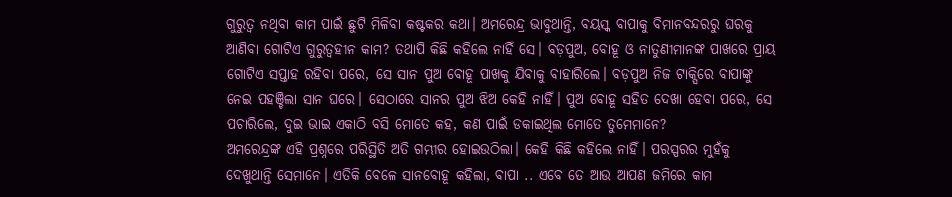ଗୁରୁତ୍ୱ ନଥିବା କାମ ପାଇଁ ଛୁଟି ମିଳିବା କଷ୍ଟକର କଥା। ଅମରେନ୍ଦ୍ର ଭାବୁଥାନ୍ତି, ବୟସ୍କ ବାପାକୁ ବିମାନବନ୍ଦରରୁ ଘରକୁ ଆଣିବା ଗୋଟିଏ ଗୁରୁତ୍ୱହୀନ କାମ? ତଥାପି କିଛି କହିଲେ ନାହିଁ ସେ। ବଡ଼ପୁଅ, ବୋହୂ ଓ ନାତୁଣୀମାନଙ୍କ ପାଖରେ ପ୍ରାୟ ଗୋଟିଏ ସପ୍ତାହ ରହିବା ପରେ, ସେ ସାନ ପୁଅ ବୋହୂ ପାଖକୁ ଯିବାକୁ ବାହାରିଲେ। ବଡ଼ପୁଅ ନିଜ ଟାକ୍ସିରେ ବାପାଙ୍କୁ ନେଇ ପହଞ୍ଚିଲା ସାନ ଘରେ। ସେଠାରେ ସାନର ପୁଅ ଝିଅ କେହି ନାହିଁ। ପୁଅ ବୋହୂ ସହିତ ଦେଖା ହେବା ପରେ, ସେ ପଚାରିଲେ, ଦୁଇ ଭାଇ ଏକାଠି ବସି ମୋତେ କହ, କଣ ପାଇଁ ଡକାଇଥିଲ ମୋତେ ତୁମେମାନେ?
ଅମରେନ୍ଦ୍ରଙ୍କ ଏହି ପ୍ରଶ୍ନରେ ପରିସ୍ଥିତି ଅତି ଗମ୍ଭୀର ହୋଇଉଠିଲା। କେହି କିଛି କହିଲେ ନାହିଁ। ପରସ୍ପରର ମୁହଁକୁ ଦେଖୁଥାନ୍ତି ସେମାନେ। ଏତିକି ବେଳେ ସାନବୋହୂ କହିଲା, ବାପା .. ଏବେ ତେ ଆଉ ଆପଣ ଜମିରେ କାମ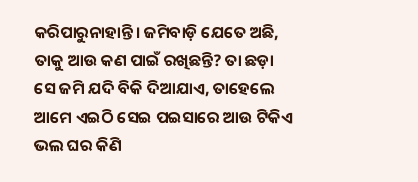କରିପାରୁନାହାନ୍ତି। ଜମିବାଡ଼ି ଯେତେ ଅଛି, ତାକୁ ଆଉ କଣ ପାଇଁ ରଖିଛନ୍ତି? ତା ଛଡ଼ା ସେ ଜମି ଯଦି ବିକି ଦିଆଯାଏ, ତାହେଲେ ଆମେ ଏଇଠି ସେଇ ପଇସାରେ ଆଉ ଟିକିଏ ଭଲ ଘର କିଣି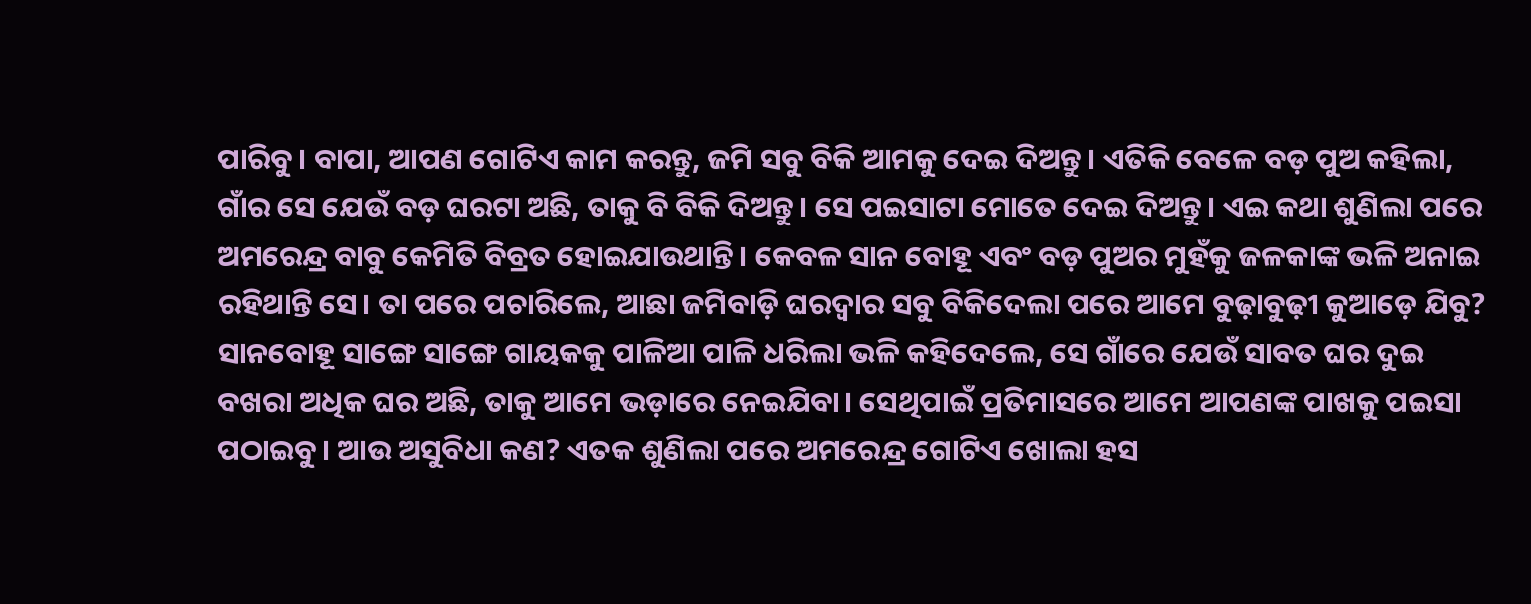ପାରିବୁ। ବାପା, ଆପଣ ଗୋଟିଏ କାମ କରନ୍ତୁ, ଜମି ସବୁ ବିକି ଆମକୁ ଦେଇ ଦିଅନ୍ତୁ। ଏତିକି ବେଳେ ବଡ଼ ପୁଅ କହିଲା, ଗାଁର ସେ ଯେଉଁ ବଡ଼ ଘରଟା ଅଛି, ତାକୁ ବି ବିକି ଦିଅନ୍ତୁ। ସେ ପଇସାଟା ମୋତେ ଦେଇ ଦିଅନ୍ତୁ। ଏଇ କଥା ଶୁଣିଲା ପରେ ଅମରେନ୍ଦ୍ର ବାବୁ କେମିତି ବିବ୍ରତ ହୋଇଯାଉଥାନ୍ତି। କେବଳ ସାନ ବୋହୂ ଏବଂ ବଡ଼ ପୁଅର ମୁହଁକୁ ଜଳକାଙ୍କ ଭଳି ଅନାଇ ରହିଥାନ୍ତି ସେ। ତା ପରେ ପଚାରିଲେ, ଆଛା ଜମିବାଡ଼ି ଘରଦ୍ୱାର ସବୁ ବିକିଦେଲା ପରେ ଆମେ ବୁଢ଼ାବୁଢ଼ୀ କୁଆଡ଼େ ଯିବୁ? ସାନବୋହୂ ସାଙ୍ଗେ ସାଙ୍ଗେ ଗାୟକକୁ ପାଳିଆ ପାଳି ଧରିଲା ଭଳି କହିଦେଲେ, ସେ ଗାଁରେ ଯେଉଁ ସାବତ ଘର ଦୁଇ ବଖରା ଅଧିକ ଘର ଅଛି, ତାକୁ ଆମେ ଭଡ଼ାରେ ନେଇଯିବା। ସେଥିପାଇଁ ପ୍ରତିମାସରେ ଆମେ ଆପଣଙ୍କ ପାଖକୁ ପଇସା ପଠାଇବୁ। ଆଉ ଅସୁବିଧା କଣ? ଏତକ ଶୁଣିଲା ପରେ ଅମରେନ୍ଦ୍ର ଗୋଟିଏ ଖୋଲା ହସ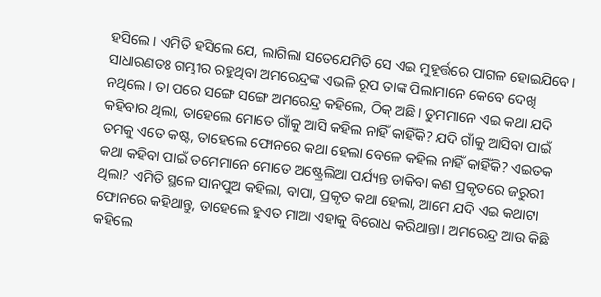ହସିଲେ। ଏମିତି ହସିଲେ ଯେ, ଲାଗିଲା ସତେଯେମିତି ସେ ଏଇ ମୁହୂର୍ତ୍ତରେ ପାଗଳ ହୋଇଯିବେ। ସାଧାରଣତଃ ଗମ୍ଭୀର ରହୁଥିବା ଅମରେନ୍ଦ୍ରଙ୍କ ଏଭଳି ରୂପ ତାଙ୍କ ପିଲାମାନେ କେବେ ଦେଖି ନଥିଲେ। ତା ପରେ ସଙ୍ଗେ ସଙ୍ଗେ ଅମରେନ୍ଦ୍ର କହିଲେ, ଠିକ୍ ଅଛି। ତୁମମାନେ ଏଇ କଥା ଯଦି କହିବାର ଥିଲା, ତାହେଲେ ମୋତେ ଗାଁକୁ ଆସି କହିଲ ନାହିଁ କାହିଁକି? ଯଦି ଗାଁକୁ ଆସିବା ପାଇଁ ତମକୁ ଏତେ କଷ୍ଟ, ତାହେଲେ ଫୋନରେ କଥା ହେଲା ବେଳେ କହିଲ ନାହିଁ କାହିଁକି? ଏଇତକ କଥା କହିବା ପାଇଁ ତମେମାନେ ମୋତେ ଅଷ୍ଟ୍ରେଲିଆ ପର୍ଯ୍ୟନ୍ତ ଡାକିବା କଣ ପ୍ରକୃତରେ ଜରୁରୀ ଥିଲା? ଏମିତି ସ୍ଥଳେ ସାନପୁଅ କହିଲା, ବାପା, ପ୍ରକୃତ କଥା ହେଲା, ଆମେ ଯଦି ଏଇ କଥାଟା ଫୋନରେ କହିଥାନ୍ତୁ, ତାହେଲେ ହୁଏତ ମାଆ ଏହାକୁ ବିରୋଧ କରିଥାନ୍ତା। ଅମରେନ୍ଦ୍ର ଆଉ କିଛି କହିଲେ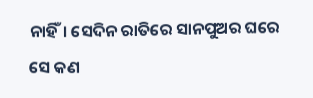ନାହିଁ। ସେଦିନ ରାତିରେ ସାନପୁଅର ଘରେ ସେ କଣ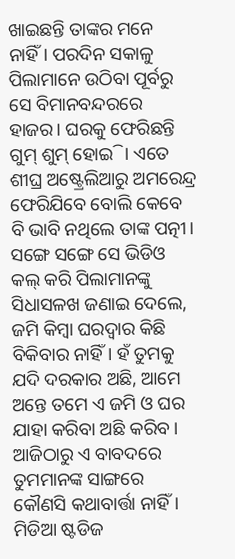ଖାଇଛନ୍ତି ତାଙ୍କର ମନେ ନାହିଁ। ପରଦିନ ସକାଳୁ ପିଲାମାନେ ଉଠିବା ପୂର୍ବରୁ ସେ ବିମାନବନ୍ଦରରେ ହାଜର। ଘରକୁ ଫେରିଛନ୍ତି ଗୁମ୍ ଶୁମ୍ ହୋଇି। ଏତେ ଶୀଘ୍ର ଅଷ୍ଟ୍ରେଲିଆରୁ ଅମରେନ୍ଦ୍ର ଫେରିଯିବେ ବୋଲି କେବେ ବି ଭାବି ନଥିଲେ ତାଙ୍କ ପତ୍ନୀ। ସଙ୍ଗେ ସଙ୍ଗେ ସେ ଭିଡିଓ କଲ୍ କରି ପିଲାମାନଙ୍କୁ ସିଧାସଳଖ ଜଣାଇ ଦେଲେ, ଜମି କିମ୍ବା ଘରଦ୍ୱାର କିଛି ବିକିବାର ନାହିଁ। ହଁ ତୁମକୁ ଯଦି ଦରକାର ଅଛି, ଆମେ ଅନ୍ତେ ତମେ ଏ ଜମି ଓ ଘର ଯାହା କରିବା ଅଛି କରିବ। ଆଜିଠାରୁ ଏ ବାବଦରେ ତୁମମାନଙ୍କ ସାଙ୍ଗରେ କୌଣସି କଥାବାର୍ତ୍ତା ନାହିଁ।
ମିଡିଆ ଷ୍ଟଡିଜ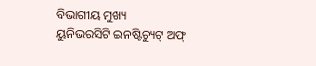ବିଭାଗୀୟ ମୁଖ୍ୟ
ୟୁନିଭରସିଟି ଇନଷ୍ଟିଚ୍ୟୁଟ୍ ଅଫ୍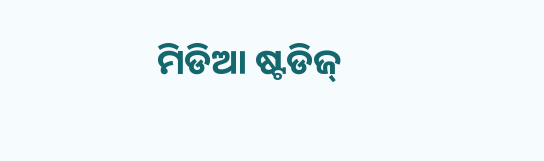ମିଡିଆ ଷ୍ଟଡିଜ୍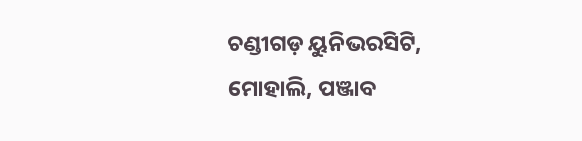ଚଣ୍ଡୀଗଡ଼ ୟୁନିଭରସିଟି, ମୋହାଲି, ପଞ୍ଜାବ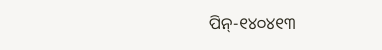ପିନ୍-୧୪୦୪୧୩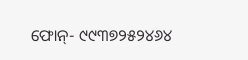ଫୋନ୍- ୯୯୩୭୨୫୨୪୬୪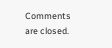Comments are closed.